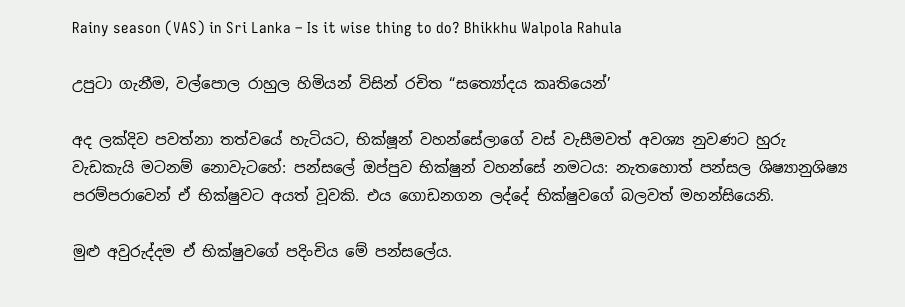Rainy season (VAS) in Sri Lanka – Is it wise thing to do? Bhikkhu Walpola Rahula

උපුටා ගැනීම, වල්පොල රාහුල හිමියන් විසින් රචිත “සත්‍යෝදය කෘතියෙන්’

අද ලක්දිව පවත්නා තත්වයේ හැටියට, භික්ෂූන් වහන්සේලාගේ වස් වැසීමවත් අවශ්‍ය නුවණට හුරු වැඩකැයි මටනම් නොවැටහේ: පන්සලේ ඔප්පුව භික්ෂුන් වහන්සේ නමටය: නැතහොත් පන්සල ශිෂ්‍යානුශිෂ්‍ය පරම්පරාවෙන් ඒ භික්ෂුවට අයත් වූවකි. එය ගොඩනගන ලද්දේ භික්ෂුවගේ බලවත් මහන්සියෙනි.

මුළු අවුරුද්දම ඒ භික්ෂුවගේ පදිංචිය මේ පන්සලේය.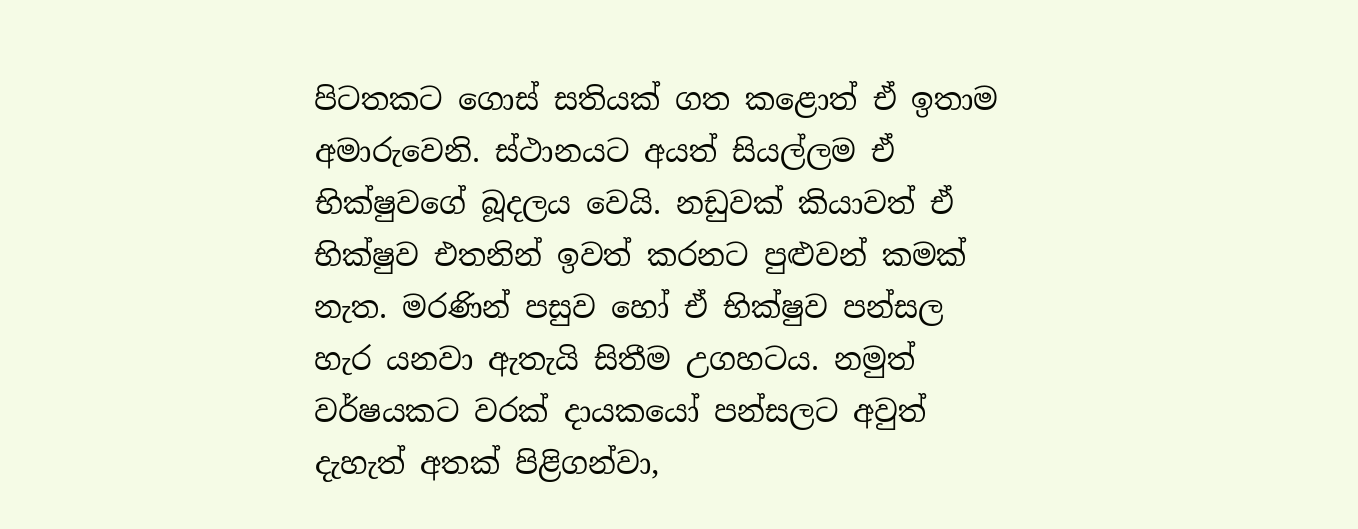පිටතකට ගොස් සතියක් ගත කළොත් ඒ ඉතාම අමාරුවෙනි. ස්ථානයට අයත් සියල්ලම ඒ භික්ෂුවගේ බූදලය වෙයි. නඩුවක් කියාවත් ඒ භික්ෂුව එතනින් ඉවත් කරනට පුළුවන් කමක් නැත. මරණින් පසුව හෝ ඒ භික්ෂුව පන්සල හැර යනවා ඇතැයි සිතීම උගහටය. නමුත් වර්ෂයකට වරක් දායකයෝ පන්සලට අවුත් දැහැත් අතක් පිළිගන්වා,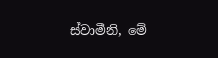ස්වාමීනි, මේ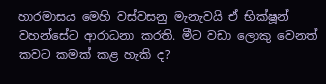හාරමාසය මෙහි වස්වසනු මැනැවයි ඒ භික්ෂූන් වහන්සේට ආරාධනා කරති. මීට වඩා ලොකු වෙනත් කවට කමක් කළ හැකි ද?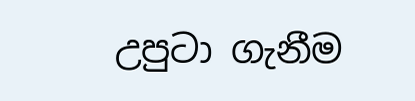උපුටා ගැනීම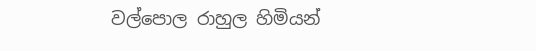වල්පොල රාහුල හිමියන්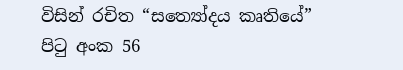විසින් රචිත “සත්‍යෝදය කෘතියේ” පිටු අංක 56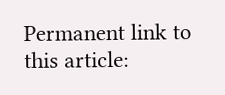Permanent link to this article: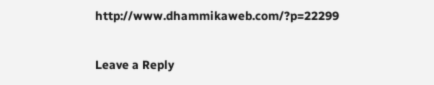http://www.dhammikaweb.com/?p=22299

Leave a Reply